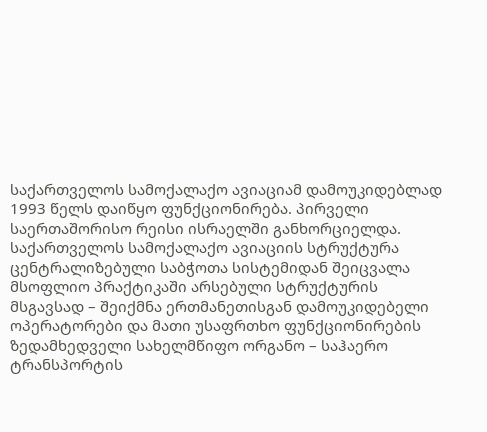საქართველოს სამოქალაქო ავიაციამ დამოუკიდებლად 1993 წელს დაიწყო ფუნქციონირება. პირველი საერთაშორისო რეისი ისრაელში განხორციელდა. საქართველოს სამოქალაქო ავიაციის სტრუქტურა ცენტრალიზებული საბჭოთა სისტემიდან შეიცვალა მსოფლიო პრაქტიკაში არსებული სტრუქტურის მსგავსად – შეიქმნა ერთმანეთისგან დამოუკიდებელი ოპერატორები და მათი უსაფრთხო ფუნქციონირების ზედამხედველი სახელმწიფო ორგანო – საჰაერო ტრანსპორტის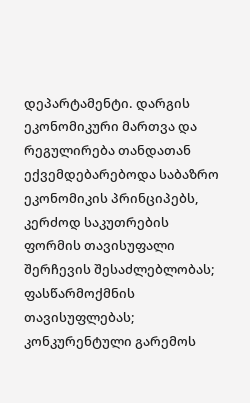დეპარტამენტი. დარგის ეკონომიკური მართვა და რეგულირება თანდათან ექვემდებარებოდა საბაზრო ეკონომიკის პრინციპებს, კერძოდ საკუთრების ფორმის თავისუფალი შერჩევის შესაძლებლობას; ფასწარმოქმნის თავისუფლებას; კონკურენტული გარემოს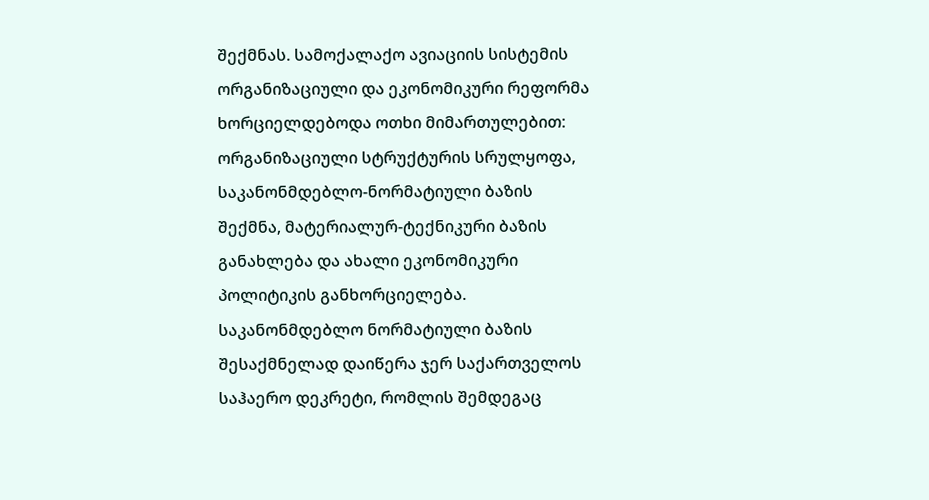შექმნას. სამოქალაქო ავიაციის სისტემის ორგანიზაციული და ეკონომიკური რეფორმა ხორციელდებოდა ოთხი მიმართულებით: ორგანიზაციული სტრუქტურის სრულყოფა, საკანონმდებლო-ნორმატიული ბაზის შექმნა, მატერიალურ-ტექნიკური ბაზის განახლება და ახალი ეკონომიკური პოლიტიკის განხორციელება. საკანონმდებლო ნორმატიული ბაზის შესაქმნელად დაიწერა ჯერ საქართველოს საჰაერო დეკრეტი, რომლის შემდეგაც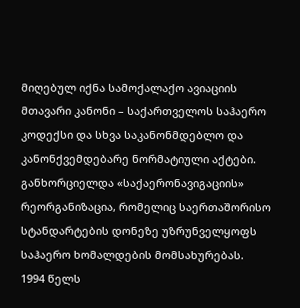მიღებულ იქნა სამოქალაქო ავიაციის მთავარი კანონი – საქართველოს საჰაერო კოდექსი და სხვა საკანონმდებლო და კანონქვემდებარე ნორმატიული აქტები. განხორციელდა «საქაერონავიგაციის» რეორგანიზაცია, რომელიც საერთაშორისო სტანდარტების დონეზე უზრუნველყოფს საჰაერო ხომალდების მომსახურებას.
1994 წელს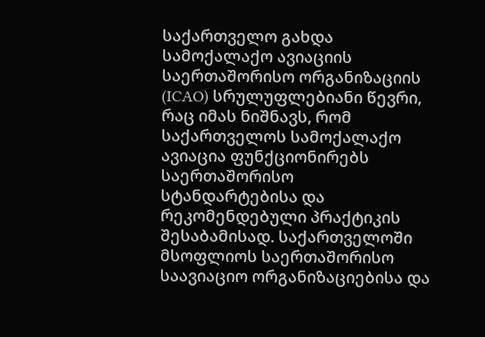საქართველო გახდა სამოქალაქო ავიაციის საერთაშორისო ორგანიზაციის (ICAO) სრულუფლებიანი წევრი, რაც იმას ნიშნავს, რომ საქართველოს სამოქალაქო ავიაცია ფუნქციონირებს საერთაშორისო სტანდარტებისა და რეკომენდებული პრაქტიკის შესაბამისად. საქართველოში მსოფლიოს საერთაშორისო საავიაციო ორგანიზაციებისა და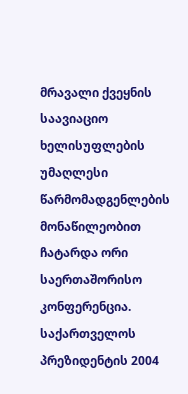მრავალი ქვეყნის საავიაციო ხელისუფლების უმაღლესი წარმომადგენლების მონაწილეობით ჩატარდა ორი საერთაშორისო კონფერენცია.
საქართველოს პრეზიდენტის 2004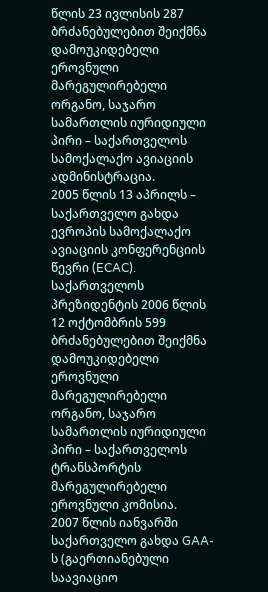წლის 23 ივლისის 287 ბრძანებულებით შეიქმნა დამოუკიდებელი ეროვნული მარეგულირებელი ორგანო, საჯარო სამართლის იურიდიული პირი – საქართველოს სამოქალაქო ავიაციის ადმინისტრაცია.
2005 წლის 13 აპრილს – საქართველო გახდა ევროპის სამოქალაქო ავიაციის კონფერენციის წევრი (ECAC). საქართველოს პრეზიდენტის 2006 წლის 12 ოქტომბრის 599 ბრძანებულებით შეიქმნა დამოუკიდებელი ეროვნული მარეგულირებელი ორგანო, საჯარო სამართლის იურიდიული პირი – საქართველოს ტრანსპორტის მარეგულირებელი ეროვნული კომისია.
2007 წლის იანვარში საქართველო გახდა GAA-ს (გაერთიანებული საავიაციო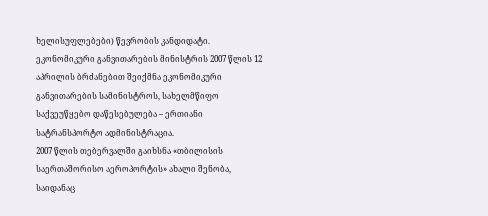ხელისუფლებები) წევრობის კანდიდატი. ეკონომიკური განვითარების მინისტრის 2007 წლის 12 აპრილის ბრძანებით შეიქმნა ეკონომიკური განვითარების სამინისტროს, სახელმწიფო საქვეუწყებო დაწესებულება – ერთიანი სატრანსპორტო ადმინისტრაცია.
2007 წლის თებერვალში გაიხსნა «თბილისის საერთაშორისო აეროპორტის» ახალი შენობა, საიდანაც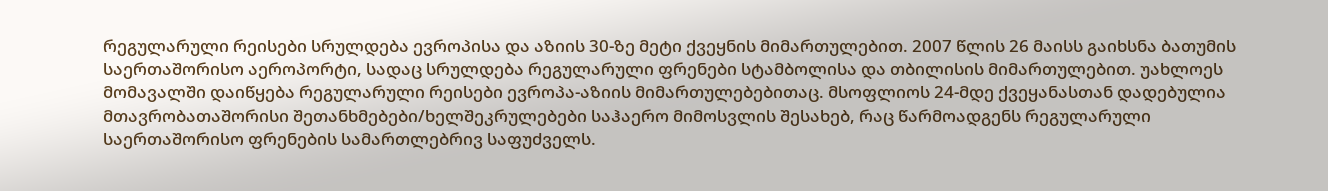რეგულარული რეისები სრულდება ევროპისა და აზიის 30-ზე მეტი ქვეყნის მიმართულებით. 2007 წლის 26 მაისს გაიხსნა ბათუმის საერთაშორისო აეროპორტი, სადაც სრულდება რეგულარული ფრენები სტამბოლისა და თბილისის მიმართულებით. უახლოეს მომავალში დაიწყება რეგულარული რეისები ევროპა-აზიის მიმართულებებითაც. მსოფლიოს 24-მდე ქვეყანასთან დადებულია მთავრობათაშორისი შეთანხმებები/ხელშეკრულებები საჰაერო მიმოსვლის შესახებ, რაც წარმოადგენს რეგულარული საერთაშორისო ფრენების სამართლებრივ საფუძველს.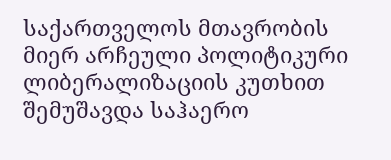საქართველოს მთავრობის მიერ არჩეული პოლიტიკური ლიბერალიზაციის კუთხით შემუშავდა საჰაერო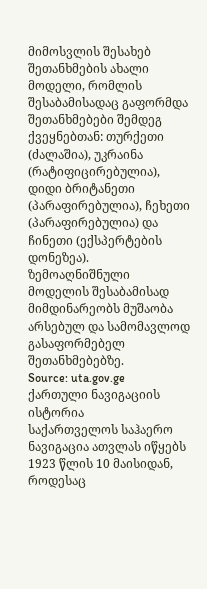მიმოსვლის შესახებ შეთანხმების ახალი მოდელი, რომლის შესაბამისადაც გაფორმდა შეთანხმებები შემდეგ ქვეყნებთან: თურქეთი (ძალაშია), უკრაინა (რატიფიცირებულია), დიდი ბრიტანეთი (პარაფირებულია), ჩეხეთი (პარაფირებულია) და ჩინეთი (ექსპერტების დონეზეა). ზემოაღნიშნული მოდელის შესაბამისად მიმდინარეობს მუშაობა არსებულ და სამომავლოდ გასაფორმებელ შეთანხმებებზე.
Source: uta.gov.ge
ქართული ნავიგაციის ისტორია
საქართველოს საჰაერო ნავიგაცია ათვლას იწყებს 1923 წლის 10 მაისიდან, როდესაც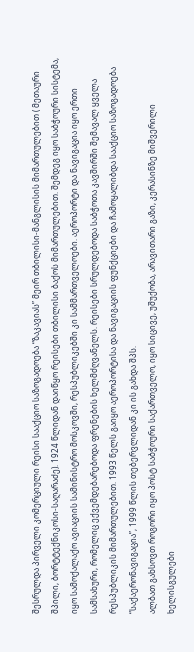შესრულდა პირველი კომერციული რეისი სააქციო საზოგადოება “ზაკავიას” მეირ თბილისი-მანგლისის მიმართულებით ( მეთაური შპილი, ბორტტექნიკოსი-საღარაძე). 1924 წლიდან დაიწყო რეისები თბილისი ბაქოს მიმართულებით. შემდეგ იყო საბჭოური სისტემა, იყო სამოქალაქო ავიაციის სამინისტრო მოსკოვში, რესპუბლიკებში კი სამმართველოები. აეროპორტი და ნავიგაცია იყო ერთი სამსახური, რომელიც ექვემდებარებოდა ფრენების ხელმძღვანელს. რეისები სრულდებოდა საბჭოთა კავშირში შემავალ ყველა რესპუბლიკის მიმართულებით. 1993 წელს გაიყო აეროპორტისა და ნავიგაციის ფუნქციები და ჩამოყალიბდა სააქციო საზოგადოება “საქაერონავიგაცია”, 1999 წლის თებერვლიდან კი ის გახდა შპს.
ალბათ გახსოვთ როგორი იყო პოსტ საბჭოური საქართველო, იყო სიცივე, უშუქობა, არავითარი გაზი, კერასინზე მიშვერილი ხელისგულები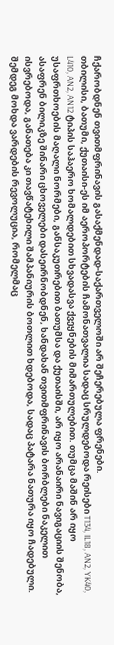ჩქარობდნენ თვითმფრინავის გასაქმენდად-საქართველოში არ შეჩერებულა ფრენები.
თბილისი, ბათუმი, ქუთაისი-ეს იმ აეროპორტების ჩამონათვალია სადაც სრულდებოდა რეისები T134, IL18, AN2, YK40, L410, AN2, AN12 ტიპის საჰაერო ხომალდებით სხვადასვა ქვეყნების მიმართულებით. თუმცა მაშინ არ იყო უსაფრთხოების მაღალი ნორმები, განსაკუთრებით ბათუმსა და ქუთაისში, არ იყო არანაირი ნავიგაციის შენობა, ასაფრენ ბილიკზე შინარი ცხოველები დასეირნობდნენ, ხანდახან თვითმფრინავის ბორბლები ნაკელით ისვრებოდა, განათება კი თავწატეხილი შამპანიურის ბოთლით ხდებოდა, სადაც პატარა ნათურა იყო ჩადებული.
შემდეგ მოხდა ვარდების რევოლუცია, რომელმაც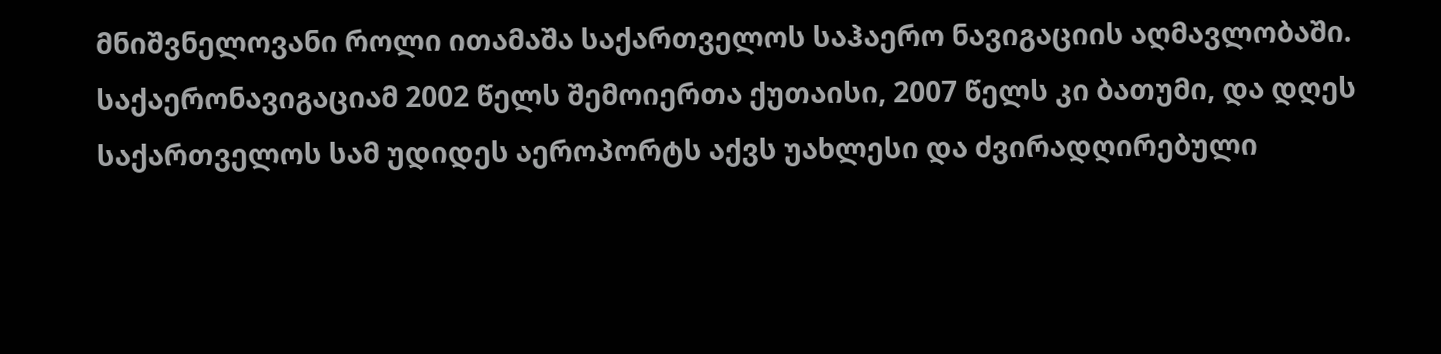მნიშვნელოვანი როლი ითამაშა საქართველოს საჰაერო ნავიგაციის აღმავლობაში. საქაერონავიგაციამ 2002 წელს შემოიერთა ქუთაისი, 2007 წელს კი ბათუმი, და დღეს საქართველოს სამ უდიდეს აეროპორტს აქვს უახლესი და ძვირადღირებული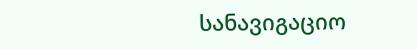სანავიგაციო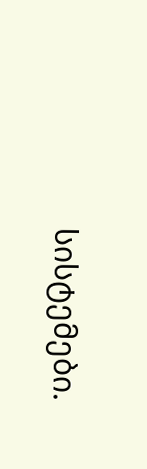სისტემები.